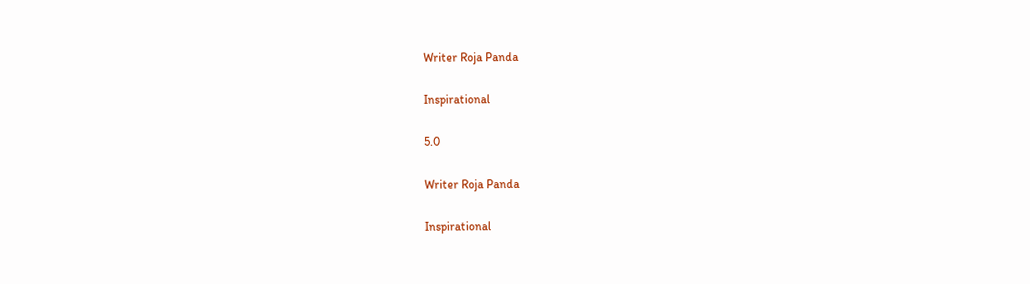Writer Roja Panda

Inspirational

5.0

Writer Roja Panda

Inspirational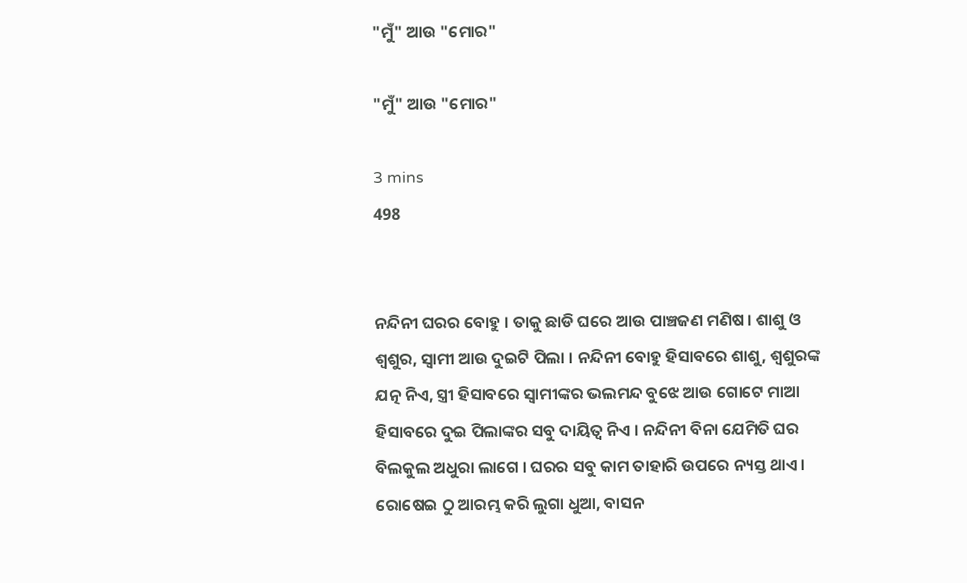"ମୁଁ" ଆଉ "ମୋର"

"ମୁଁ" ଆଉ "ମୋର"

3 mins
498


ନନ୍ଦିନୀ ଘରର ବୋହୁ । ତାକୁ ଛାଡି ଘରେ ଆଉ ପାଞ୍ଚଜଣ ମଣିଷ । ଶାଶୁ ଓ ଶ୍ୱଶୁର, ସ୍ୱାମୀ ଆଉ ଦୁଇଟି ପିଲା । ନନ୍ଦିନୀ ବୋହୁ ହିସାବରେ ଶାଶୁ, ଶ୍ୱଶୁରଙ୍କ ଯତ୍ନ ନିଏ, ସ୍ତ୍ରୀ ହିସାବରେ ସ୍ୱାମୀଙ୍କର ଭଲମନ୍ଦ ବୁଝେ ଆଉ ଗୋଟେ ମାଆ ହିସାବରେ ଦୁଇ ପିଲାଙ୍କର ସବୁ ଦାୟିତ୍ୱ ନିଏ । ନନ୍ଦିନୀ ବିନା ଯେମିତି ଘର ବିଲକୁଲ ଅଧୁରା ଲାଗେ । ଘରର ସବୁ କାମ ତାହାରି ଉପରେ ନ୍ୟସ୍ତ ଥାଏ । ରୋଷେଇ ଠୁ ଆରମ୍ଭ କରି ଲୁଗା ଧୁଆ, ବାସନ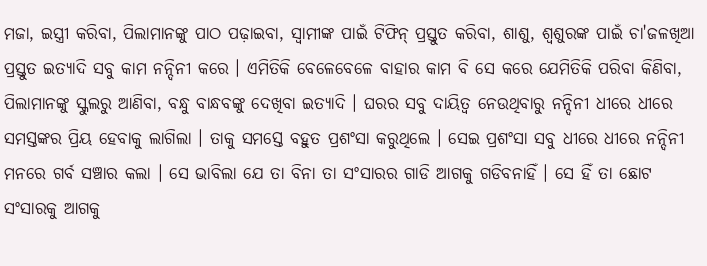ମଜା, ଇସ୍ତ୍ରୀ କରିବା, ପିଲାମାନଙ୍କୁ ପାଠ ପଢ଼ାଇବା, ସ୍ୱାମୀଙ୍କ ପାଇଁ ଟିଫିନ୍ ପ୍ରସ୍ତୁତ କରିବା, ଶାଶୁ, ଶ୍ୱଶୁରଙ୍କ ପାଇଁ ଚା'ଜଳଖିଆ ପ୍ରସ୍ତୁତ ଇତ୍ୟାଦି ସବୁ କାମ ନନ୍ଦିନୀ କରେ । ଏମିତିକି ବେଳେବେଳେ ବାହାର କାମ ବି ସେ କରେ ଯେମିତିକି ପରିବା କିଣିବା, ପିଲାମାନଙ୍କୁ ସ୍କୁଲରୁ ଆଣିବା, ବନ୍ଧୁ ବାନ୍ଧବଙ୍କୁ ଦେଖିବା ଇତ୍ୟାଦି । ଘରର ସବୁ ଦାୟିତ୍ୱ ନେଉଥିବାରୁ ନନ୍ଦିନୀ ଧୀରେ ଧୀରେ ସମସ୍ତଙ୍କର ପ୍ରିୟ ହେବାକୁ ଲାଗିଲା । ତାକୁ ସମସ୍ତେ ବହୁତ ପ୍ରଶଂସା କରୁଥିଲେ । ସେଇ ପ୍ରଶଂସା ସବୁ ଧୀରେ ଧୀରେ ନନ୍ଦିନୀ ମନରେ ଗର୍ବ ସଞ୍ଚାର କଲା । ସେ ଭାବିଲା ଯେ ତା ବିନା ତା ସଂସାରର ଗାଡି ଆଗକୁ ଗଡିବନାହିଁ । ସେ ହିଁ ତା ଛୋଟ ସଂସାରକୁ ଆଗକୁ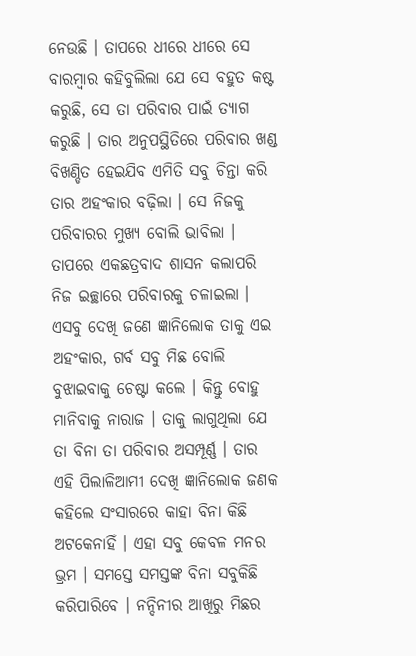ନେଉଛି । ତାପରେ ଧୀରେ ଧୀରେ ସେ ବାରମ୍ବାର କହିବୁଲିଲା ଯେ ସେ ବହୁତ କଷ୍ଟ କରୁଛି, ସେ ତା ପରିବାର ପାଇଁ ତ୍ୟାଗ କରୁଛି । ତାର ଅନୁପସ୍ଥିତିରେ ପରିବାର ଖଣ୍ଡ ବିଖଣ୍ଡିତ ହେଇଯିବ ଏମିତି ସବୁ ଚିନ୍ତା କରି ତାର ଅହଂକାର ବଢ଼ିଲା । ସେ ନିଜକୁ ପରିବାରର ମୁଖ୍ୟ ବୋଲି ଭାବିଲା । ତାପରେ ଏକଛତ୍ରବାଦ ଶାସନ କଲାପରି ନିଜ ଇଚ୍ଛାରେ ପରିବାରକୁ ଚଳାଇଲା । ଏସବୁ ଦେଖି ଜଣେ ଜ୍ଞାନିଲୋକ ତାକୁ ଏଇ ଅହଂକାର, ଗର୍ବ ସବୁ ମିଛ ବୋଲି ବୁଝାଇବାକୁ ଚେଷ୍ଟା କଲେ । କିନ୍ତୁ ବୋହୁ ମାନିବାକୁ ନାରାଜ । ତାକୁ ଲାଗୁଥିଲା ଯେ ତା ବିନା ତା ପରିବାର ଅସମ୍ପୂର୍ଣ୍ଣ । ତାର ଏହି ପିଲାଳିଆମୀ ଦେଖି ଜ୍ଞାନିଲୋକ ଜଣକ କହିଲେ ସଂସାରରେ କାହା ବିନା କିଛି ଅଟକେନାହିଁ । ଏହା ସବୁ କେବଳ ମନର ଭ୍ରମ । ସମସ୍ତେ ସମସ୍ତଙ୍କ ବିନା ସବୁକିଛି କରିପାରିବେ । ନନ୍ଦିନୀର ଆଖିରୁ ମିଛର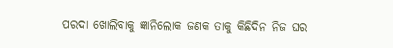ପରଦା ଖୋଲିବାକୁ ଜ୍ଞାନିଲୋକ ଜଣକ ତାକୁ କିଛିଦିନ ନିଜ ଘର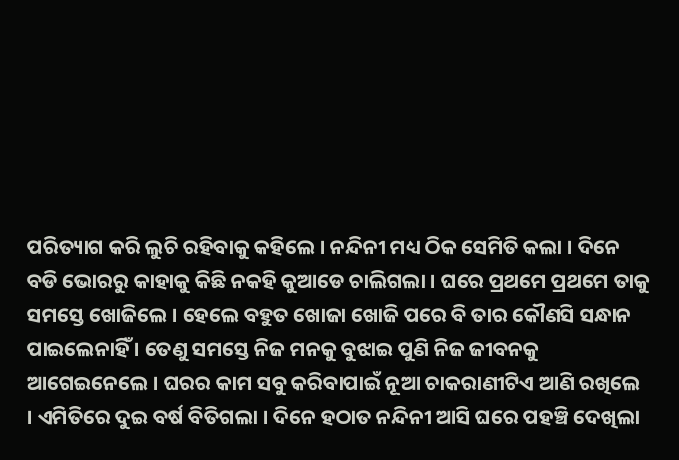ପରିତ୍ୟାଗ କରି ଲୁଚି ରହିବାକୁ କହିଲେ । ନନ୍ଦିନୀ ମଧ୍ୟ ଠିକ ସେମିତି କଲା । ଦିନେ ବଡି ଭୋରରୁ କାହାକୁ କିଛି ନକହି କୁଆଡେ ଚାଲିଗଲା । ଘରେ ପ୍ରଥମେ ପ୍ରଥମେ ତାକୁ ସମସ୍ତେ ଖୋଜିଲେ । ହେଲେ ବହୁତ ଖୋଜା ଖୋଜି ପରେ ବି ତାର କୌଣସି ସନ୍ଧାନ ପାଇଲେନାହିଁ । ତେଣୁ ସମସ୍ତେ ନିଜ ମନକୁ ବୁଝାଇ ପୁଣି ନିଜ ଜୀବନକୁ ଆଗେଇନେଲେ । ଘରର କାମ ସବୁ କରିବାପାଇଁ ନୂଆ ଚାକରାଣୀଟିଏ ଆଣି ରଖିଲେ । ଏମିତିରେ ଦୁଇ ବର୍ଷ ବିତିଗଲା । ଦିନେ ହଠାତ ନନ୍ଦିନୀ ଆସି ଘରେ ପହଞ୍ଚି ଦେଖିଲା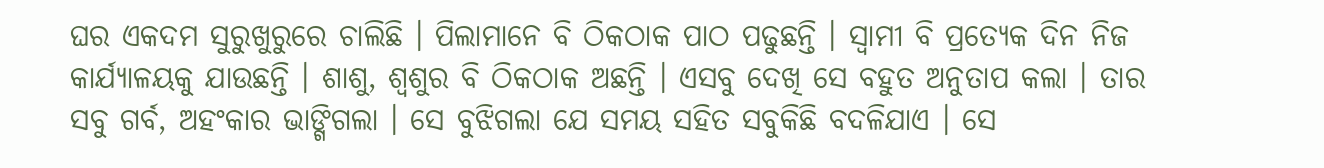ଘର ଏକଦମ ସୁରୁଖୁରୁରେ ଚାଲିଛି । ପିଲାମାନେ ବି ଠିକଠାକ ପାଠ ପଢୁଛନ୍ତି । ସ୍ୱାମୀ ବି ପ୍ରତ୍ୟେକ ଦିନ ନିଜ କାର୍ଯ୍ୟାଳୟକୁ ଯାଉଛନ୍ତି । ଶାଶୁ, ଶ୍ୱଶୁର ବି ଠିକଠାକ ଅଛନ୍ତି । ଏସବୁ ଦେଖି ସେ ବହୁତ ଅନୁତାପ କଲା । ତାର ସବୁ ଗର୍ବ, ଅହଂକାର ଭାଙ୍ଗିଗଲା । ସେ ବୁଝିଗଲା ଯେ ସମୟ ସହିତ ସବୁକିଛି ବଦଳିଯାଏ । ସେ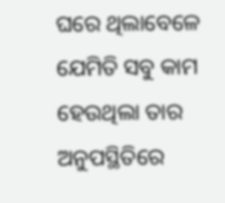ଘରେ ଥିଲାବେଳେ ଯେମିତି ସବୁ କାମ ହେଉଥିଲା ତାର ଅନୁପସ୍ଥିତିରେ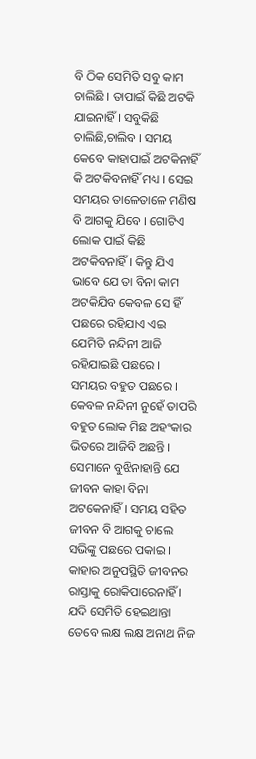ବି ଠିକ ସେମିତି ସବୁ କାମ ଚାଲିଛି । ତାପାଇଁ କିଛି ଅଟକି ଯାଇନାହିଁ । ସବୁକିଛି ଚାଲିଛି,ଚାଲିବ । ସମୟ କେବେ କାହାପାଇଁ ଅଟକିନାହିଁ କି ଅଟକିବନାହିଁ ମଧ୍ୟ । ସେଇ ସମୟର ତାଳେତାଳେ ମଣିଷ ବି ଆଗକୁ ଯିବେ । ଗୋଟିଏ ଲୋକ ପାଇଁ କିଛି ଅଟକିବନାହିଁ । କିନ୍ତୁ ଯିଏ ଭାବେ ଯେ ତା ବିନା କାମ ଅଟକିଯିବ କେବଳ ସେ ହିଁ ପଛରେ ରହିଯାଏ ଏଇ ଯେମିତି ନନ୍ଦିନୀ ଆଜି ରହିଯାଇଛି ପଛରେ । ସମୟର ବହୁତ ପଛରେ । କେବଳ ନନ୍ଦିନୀ ନୁହେଁ ତାପରି ବହୁତ ଲୋକ ମିଛ ଅହଂକାର ଭିତରେ ଆଜିବି ଅଛନ୍ତି । ସେମାନେ ବୁଝିନାହାନ୍ତି ଯେ ଜୀବନ କାହା ବିନା ଅଟକେନାହିଁ । ସମୟ ସହିତ ଜୀବନ ବି ଆଗକୁ ଚାଲେ ସଭିଙ୍କୁ ପଛରେ ପକାଇ । କାହାର ଅନୁପସ୍ଥିତି ଜୀବନର ରାସ୍ତାକୁ ରୋକିପାରେନାହିଁ । ଯଦି ସେମିତି ହେଇଥାନ୍ତା ତେବେ ଲକ୍ଷ ଲକ୍ଷ ଅନାଥ ନିଜ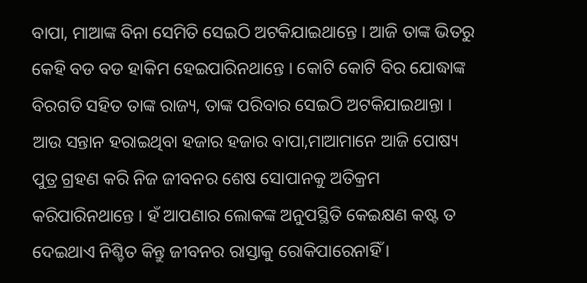ବାପା, ମାଆଙ୍କ ବିନା ସେମିତି ସେଇଠି ଅଟକିଯାଇଥାନ୍ତେ । ଆଜି ତାଙ୍କ ଭିତରୁ କେହି ବଡ ବଡ ହାକିମ ହେଇପାରିନଥାନ୍ତେ । କୋଟି କୋଟି ବିର ଯୋଦ୍ଧାଙ୍କ ବିରଗତି ସହିତ ତାଙ୍କ ରାଜ୍ୟ, ତାଙ୍କ ପରିବାର ସେଇଠି ଅଟକିଯାଇଥାନ୍ତା । ଆଉ ସନ୍ତାନ ହରାଇଥିବା ହଜାର ହଜାର ବାପା,ମାଆମାନେ ଆଜି ପୋଷ୍ୟ ପୁତ୍ର ଗ୍ରହଣ କରି ନିଜ ଜୀବନର ଶେଷ ସୋପାନକୁ ଅତିକ୍ରମ କରିପାରିନଥାନ୍ତେ । ହଁ ଆପଣାର ଲୋକଙ୍କ ଅନୁପସ୍ଥିତି କେଇକ୍ଷଣ କଷ୍ଟ ତ ଦେଇଥାଏ ନିଶ୍ଚିତ କିନ୍ତୁ ଜୀବନର ରାସ୍ତାକୁ ରୋକିପାରେନାହିଁ ।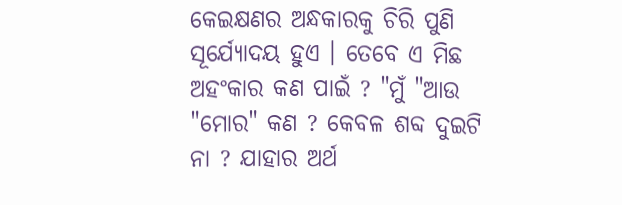କେଇକ୍ଷଣର ଅନ୍ଧକାରକୁ ଚିରି ପୁଣି ସୂର୍ଯ୍ୟୋଦୟ ହୁଏ । ତେବେ ଏ ମିଛ ଅହଂକାର କଣ ପାଇଁ ? "ମୁଁ "ଆଉ "ମୋର" କଣ ? କେବଳ ଶବ୍ଦ ଦୁଇଟି ନା ? ଯାହାର ଅର୍ଥ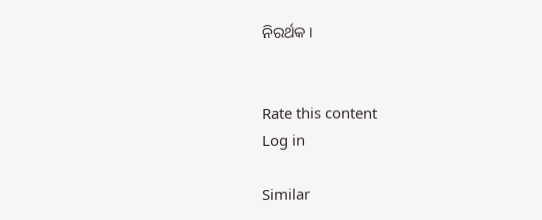ନିରର୍ଥକ ।


Rate this content
Log in

Similar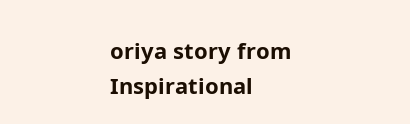oriya story from Inspirational